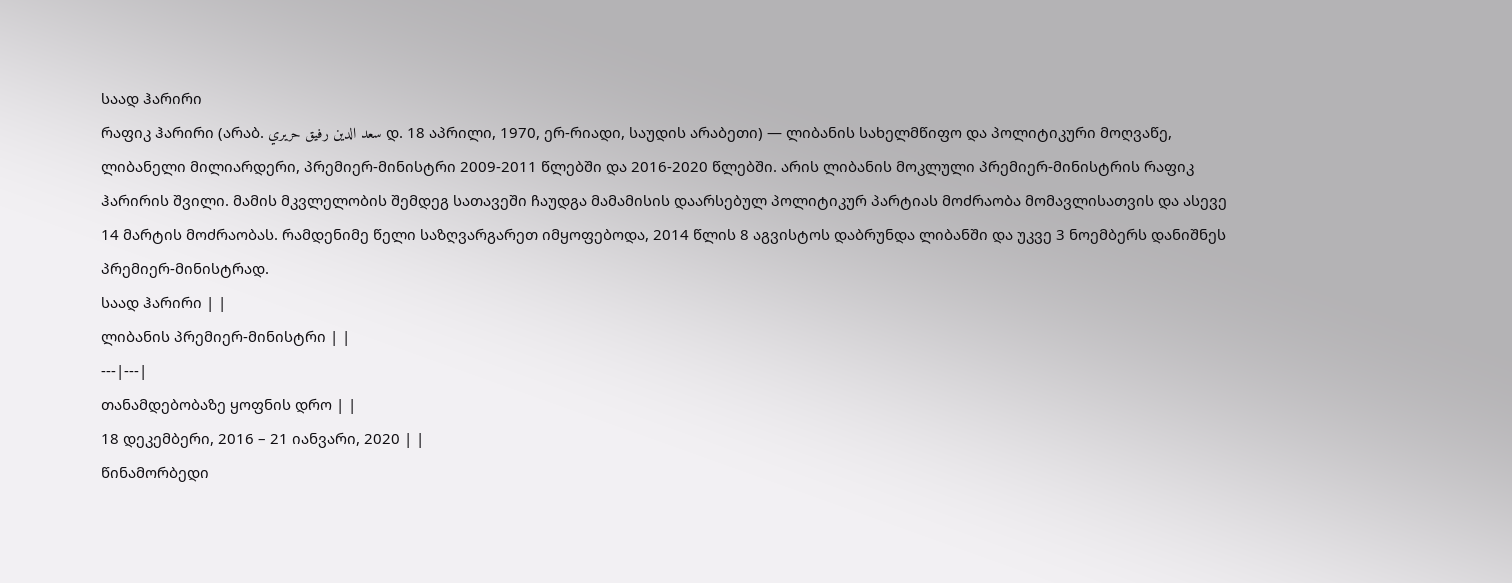საად ჰარირი
რაფიკ ჰარირი (არაბ. سعد الدين رفيق حريري დ. 18 აპრილი, 1970, ერ-რიადი, საუდის არაბეთი) — ლიბანის სახელმწიფო და პოლიტიკური მოღვაწე, ლიბანელი მილიარდერი, პრემიერ-მინისტრი 2009-2011 წლებში და 2016-2020 წლებში. არის ლიბანის მოკლული პრემიერ-მინისტრის რაფიკ ჰარირის შვილი. მამის მკვლელობის შემდეგ სათავეში ჩაუდგა მამამისის დაარსებულ პოლიტიკურ პარტიას მოძრაობა მომავლისათვის და ასევე 14 მარტის მოძრაობას. რამდენიმე წელი საზღვარგარეთ იმყოფებოდა, 2014 წლის 8 აგვისტოს დაბრუნდა ლიბანში და უკვე 3 ნოემბერს დანიშნეს პრემიერ-მინისტრად.
საად ჰარირი | |
ლიბანის პრემიერ-მინისტრი | |
---|---|
თანამდებობაზე ყოფნის დრო | |
18 დეკემბერი, 2016 – 21 იანვარი, 2020 | |
წინამორბედი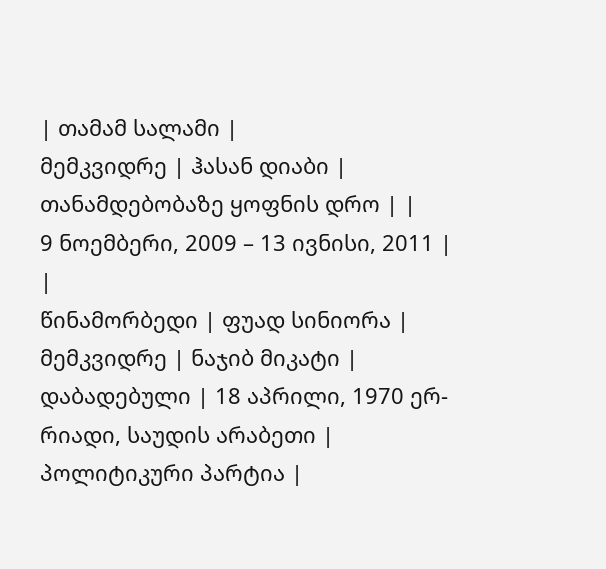| თამამ სალამი |
მემკვიდრე | ჰასან დიაბი |
თანამდებობაზე ყოფნის დრო | |
9 ნოემბერი, 2009 – 13 ივნისი, 2011 | |
წინამორბედი | ფუად სინიორა |
მემკვიდრე | ნაჯიბ მიკატი |
დაბადებული | 18 აპრილი, 1970 ერ-რიადი, საუდის არაბეთი |
პოლიტიკური პარტია |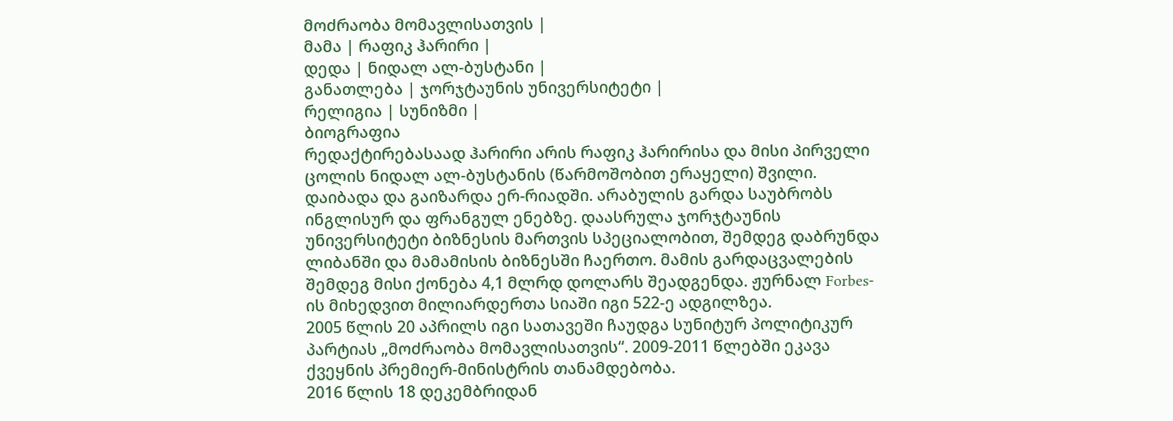მოძრაობა მომავლისათვის |
მამა | რაფიკ ჰარირი |
დედა | ნიდალ ალ-ბუსტანი |
განათლება | ჯორჯტაუნის უნივერსიტეტი |
რელიგია | სუნიზმი |
ბიოგრაფია
რედაქტირებასაად ჰარირი არის რაფიკ ჰარირისა და მისი პირველი ცოლის ნიდალ ალ-ბუსტანის (წარმოშობით ერაყელი) შვილი. დაიბადა და გაიზარდა ერ-რიადში. არაბულის გარდა საუბრობს ინგლისურ და ფრანგულ ენებზე. დაასრულა ჯორჯტაუნის უნივერსიტეტი ბიზნესის მართვის სპეციალობით, შემდეგ დაბრუნდა ლიბანში და მამამისის ბიზნესში ჩაერთო. მამის გარდაცვალების შემდეგ მისი ქონება 4,1 მლრდ დოლარს შეადგენდა. ჟურნალ Forbes-ის მიხედვით მილიარდერთა სიაში იგი 522-ე ადგილზეა.
2005 წლის 20 აპრილს იგი სათავეში ჩაუდგა სუნიტურ პოლიტიკურ პარტიას „მოძრაობა მომავლისათვის“. 2009-2011 წლებში ეკავა ქვეყნის პრემიერ-მინისტრის თანამდებობა.
2016 წლის 18 დეკემბრიდან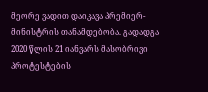მეორე ვადით დაიკავა პრემიერ-მინისტრის თანამდებობა. გადადგა 2020 წლის 21 იანვარს მასობრივი პროტესტების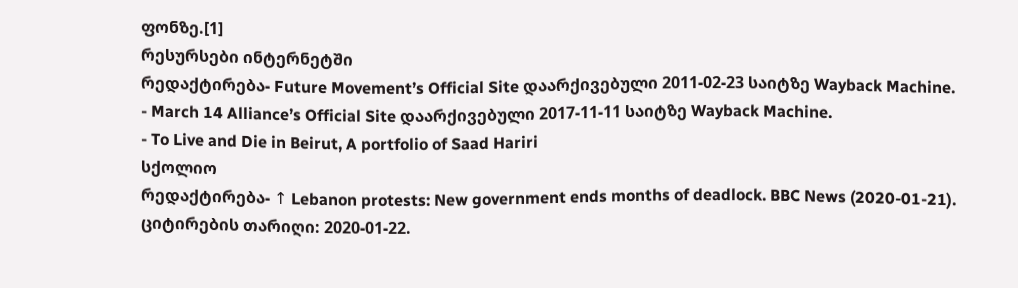ფონზე.[1]
რესურსები ინტერნეტში
რედაქტირება- Future Movement’s Official Site დაარქივებული 2011-02-23 საიტზე Wayback Machine.
- March 14 Alliance’s Official Site დაარქივებული 2017-11-11 საიტზე Wayback Machine.
- To Live and Die in Beirut, A portfolio of Saad Hariri
სქოლიო
რედაქტირება- ↑ Lebanon protests: New government ends months of deadlock. BBC News (2020-01-21). ციტირების თარიღი: 2020-01-22.